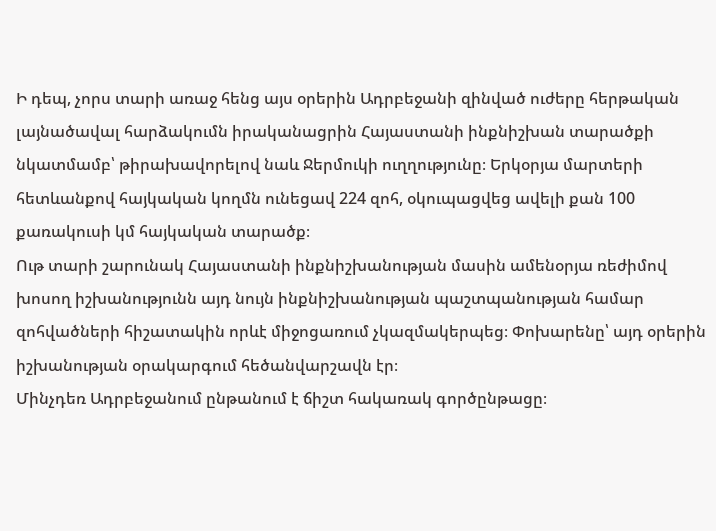Ի դեպ, չորս տարի առաջ հենց այս օրերին Ադրբեջանի զինված ուժերը հերթական լայնածավալ հարձակումն իրականացրին Հայաստանի ինքնիշխան տարածքի նկատմամբ՝ թիրախավորելով նաև Ջերմուկի ուղղությունը։ Երկօրյա մարտերի հետևանքով հայկական կողմն ունեցավ 224 զոհ, օկուպացվեց ավելի քան 100 քառակուսի կմ հայկական տարածք։
Ութ տարի շարունակ Հայաստանի ինքնիշխանության մասին ամենօրյա ռեժիմով խոսող իշխանությունն այդ նույն ինքնիշխանության պաշտպանության համար զոհվածների հիշատակին որևէ միջոցառում չկազմակերպեց։ Փոխարենը՝ այդ օրերին իշխանության օրակարգում հեծանվարշավն էր։
Մինչդեռ Ադրբեջանում ընթանում է ճիշտ հակառակ գործընթացը։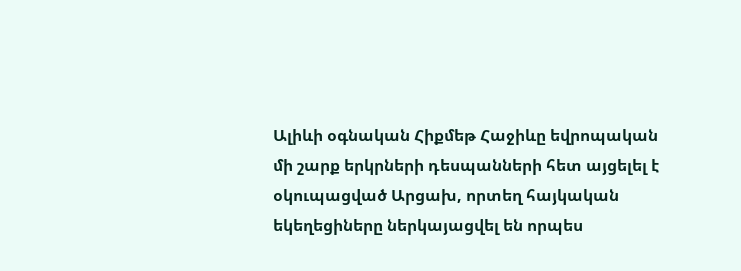Ալիևի օգնական Հիքմեթ Հաջիևը եվրոպական մի շարք երկրների դեսպանների հետ այցելել է օկուպացված Արցախ, որտեղ հայկական եկեղեցիները ներկայացվել են որպես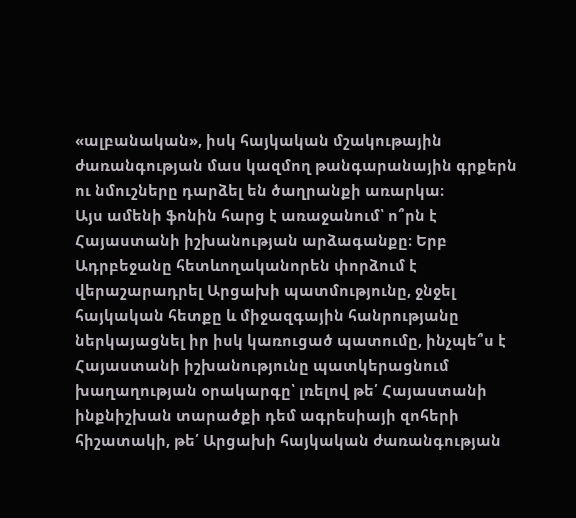«ալբանական», իսկ հայկական մշակութային ժառանգության մաս կազմող թանգարանային գրքերն ու նմուշները դարձել են ծաղրանքի առարկա։
Այս ամենի ֆոնին հարց է առաջանում՝ ո՞րն է Հայաստանի իշխանության արձագանքը։ Երբ Ադրբեջանը հետևողականորեն փորձում է վերաշարադրել Արցախի պատմությունը, ջնջել հայկական հետքը և միջազգային հանրությանը ներկայացնել իր իսկ կառուցած պատումը, ինչպե՞ս է Հայաստանի իշխանությունը պատկերացնում խաղաղության օրակարգը՝ լռելով թե՛ Հայաստանի ինքնիշխան տարածքի դեմ ագրեսիայի զոհերի հիշատակի, թե՛ Արցախի հայկական ժառանգության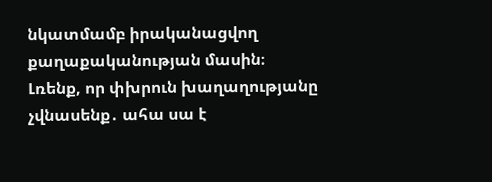նկատմամբ իրականացվող քաղաքականության մասին։
Լռենք, որ փխրուն խաղաղությանը չվնասենք․ ահա սա է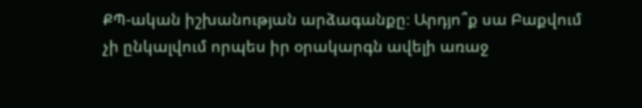ՔՊ-ական իշխանության արձագանքը։ Արդյո՞ք սա Բաքվում չի ընկալվում որպես իր օրակարգն ավելի առաջ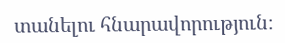տանելու հնարավորություն։